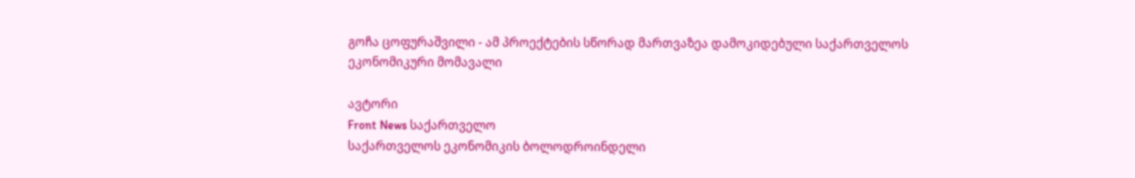გოჩა ცოფურაშვილი - ამ პროექტების სწორად მართვაზეა დამოკიდებული საქართველოს ეკონომიკური მომავალი

ავტორი
Front News საქართველო
საქართველოს ეკონომიკის ბოლოდროინდელი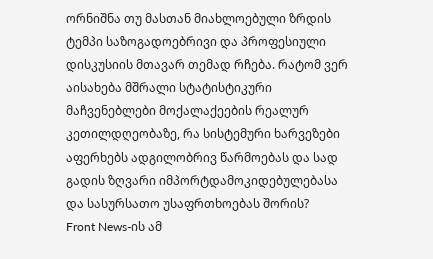ორნიშნა თუ მასთან მიახლოებული ზრდის ტემპი საზოგადოებრივი და პროფესიული დისკუსიის მთავარ თემად რჩება. რატომ ვერ აისახება მშრალი სტატისტიკური მაჩვენებლები მოქალაქეების რეალურ კეთილდღეობაზე, რა სისტემური ხარვეზები აფერხებს ადგილობრივ წარმოებას და სად გადის ზღვარი იმპორტდამოკიდებულებასა და სასურსათო უსაფრთხოებას შორის?
Front News-ის ამ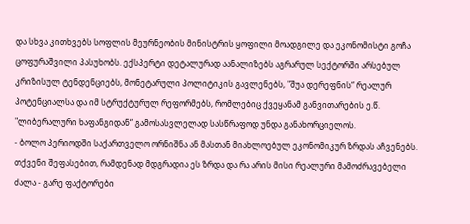და სხვა კითხვებს სოფლის მეურნეობის მინისტრის ყოფილი მოადგილე და ეკონომისტი გოჩა ცოფურაშვილი პასუხობს. ექსპერტი დეტალურად აანალიზებს აგრარულ სექტორში არსებულ კრიზისულ ტენდენციებს, მონეტარული პოლიტიკის გავლენებს, "შუა დერეფნის“ რეალურ პოტენციალსა და იმ სტრუქტურულ რეფორმებს, რომლებიც ქვეყანამ განვითარების ე.წ. "ლიბერალური ხაფანგიდან“ გამოსასვლელად სასწრაფოდ უნდა განახორციელოს.
- ბოლო პერიოდში საქართველო ორნიშნა ან მასთან მიახლოებულ ეკონომიკურ ზრდას აჩვენებს. თქვენი შეფასებით, რამდენად მდგრადია ეს ზრდა და რა არის მისი რეალური მამოძრავებელი ძალა - გარე ფაქტორები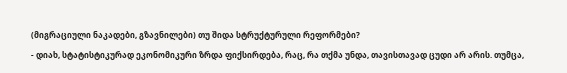(მიგრაციული ნაკადები, გზავნილები) თუ შიდა სტრუქტურული რეფორმები?
- დიახ, სტატისტიკურად ეკონომიკური ზრდა ფიქსირდება, რაც, რა თქმა უნდა, თავისთავად ცუდი არ არის. თუმცა,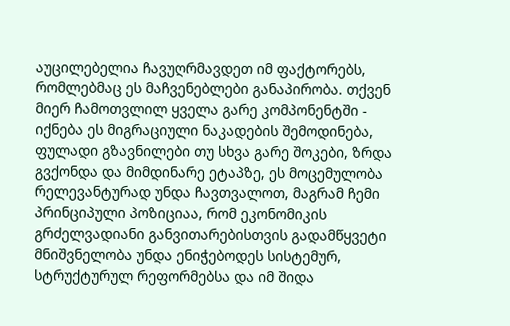აუცილებელია ჩავუღრმავდეთ იმ ფაქტორებს, რომლებმაც ეს მაჩვენებლები განაპირობა. თქვენ მიერ ჩამოთვლილ ყველა გარე კომპონენტში - იქნება ეს მიგრაციული ნაკადების შემოდინება, ფულადი გზავნილები თუ სხვა გარე შოკები, ზრდა გვქონდა და მიმდინარე ეტაპზე, ეს მოცემულობა რელევანტურად უნდა ჩავთვალოთ, მაგრამ ჩემი პრინციპული პოზიციაა, რომ ეკონომიკის გრძელვადიანი განვითარებისთვის გადამწყვეტი მნიშვნელობა უნდა ენიჭებოდეს სისტემურ, სტრუქტურულ რეფორმებსა და იმ შიდა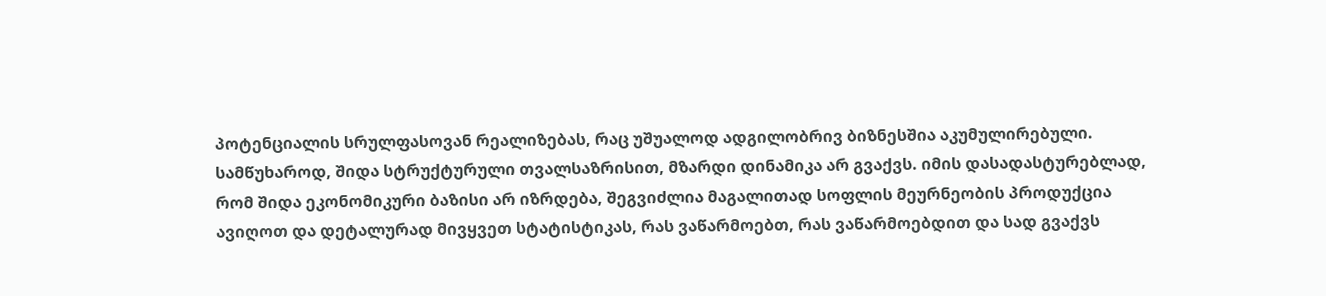პოტენციალის სრულფასოვან რეალიზებას, რაც უშუალოდ ადგილობრივ ბიზნესშია აკუმულირებული.
სამწუხაროდ, შიდა სტრუქტურული თვალსაზრისით, მზარდი დინამიკა არ გვაქვს. იმის დასადასტურებლად, რომ შიდა ეკონომიკური ბაზისი არ იზრდება, შეგვიძლია მაგალითად სოფლის მეურნეობის პროდუქცია ავიღოთ და დეტალურად მივყვეთ სტატისტიკას, რას ვაწარმოებთ, რას ვაწარმოებდით და სად გვაქვს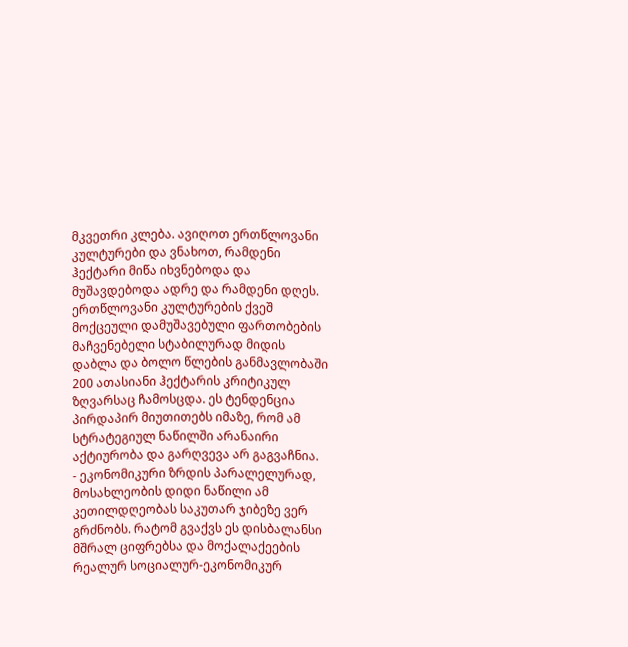მკვეთრი კლება. ავიღოთ ერთწლოვანი კულტურები და ვნახოთ, რამდენი ჰექტარი მიწა იხვნებოდა და მუშავდებოდა ადრე და რამდენი დღეს. ერთწლოვანი კულტურების ქვეშ მოქცეული დამუშავებული ფართობების მაჩვენებელი სტაბილურად მიდის დაბლა და ბოლო წლების განმავლობაში 200 ათასიანი ჰექტარის კრიტიკულ ზღვარსაც ჩამოსცდა. ეს ტენდენცია პირდაპირ მიუთითებს იმაზე, რომ ამ სტრატეგიულ ნაწილში არანაირი აქტიურობა და გარღვევა არ გაგვაჩნია.
- ეკონომიკური ზრდის პარალელურად, მოსახლეობის დიდი ნაწილი ამ კეთილდღეობას საკუთარ ჯიბეზე ვერ გრძნობს. რატომ გვაქვს ეს დისბალანსი მშრალ ციფრებსა და მოქალაქეების რეალურ სოციალურ-ეკონომიკურ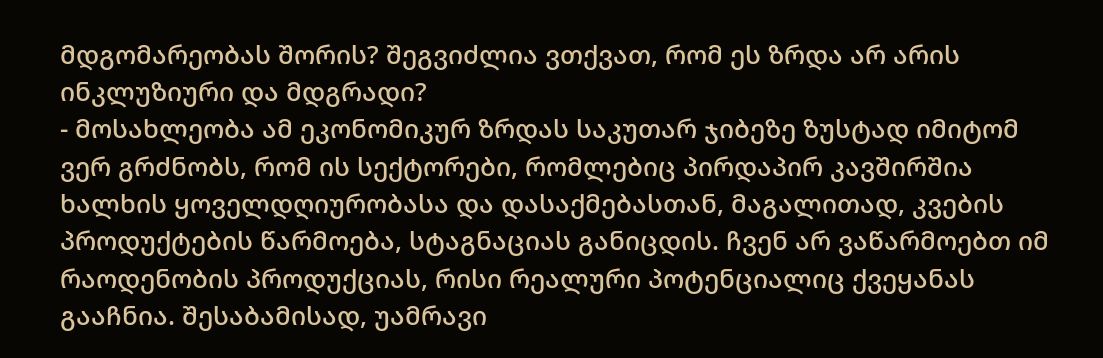მდგომარეობას შორის? შეგვიძლია ვთქვათ, რომ ეს ზრდა არ არის ინკლუზიური და მდგრადი?
- მოსახლეობა ამ ეკონომიკურ ზრდას საკუთარ ჯიბეზე ზუსტად იმიტომ ვერ გრძნობს, რომ ის სექტორები, რომლებიც პირდაპირ კავშირშია ხალხის ყოველდღიურობასა და დასაქმებასთან, მაგალითად, კვების პროდუქტების წარმოება, სტაგნაციას განიცდის. ჩვენ არ ვაწარმოებთ იმ რაოდენობის პროდუქციას, რისი რეალური პოტენციალიც ქვეყანას გააჩნია. შესაბამისად, უამრავი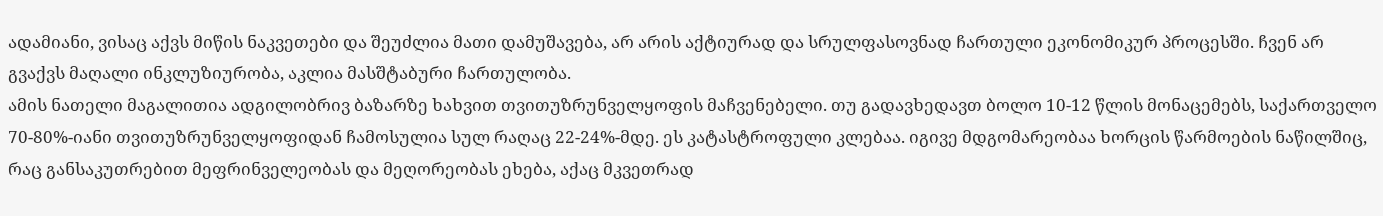ადამიანი, ვისაც აქვს მიწის ნაკვეთები და შეუძლია მათი დამუშავება, არ არის აქტიურად და სრულფასოვნად ჩართული ეკონომიკურ პროცესში. ჩვენ არ გვაქვს მაღალი ინკლუზიურობა, აკლია მასშტაბური ჩართულობა.
ამის ნათელი მაგალითია ადგილობრივ ბაზარზე ხახვით თვითუზრუნველყოფის მაჩვენებელი. თუ გადავხედავთ ბოლო 10-12 წლის მონაცემებს, საქართველო 70-80%-იანი თვითუზრუნველყოფიდან ჩამოსულია სულ რაღაც 22-24%-მდე. ეს კატასტროფული კლებაა. იგივე მდგომარეობაა ხორცის წარმოების ნაწილშიც, რაც განსაკუთრებით მეფრინველეობას და მეღორეობას ეხება, აქაც მკვეთრად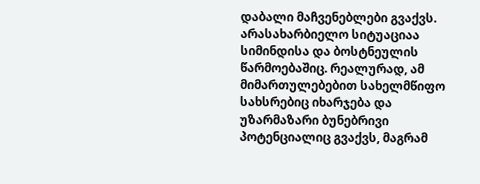დაბალი მაჩვენებლები გვაქვს. არასახარბიელო სიტუაციაა სიმინდისა და ბოსტნეულის წარმოებაშიც. რეალურად, ამ მიმართულებებით სახელმწიფო სახსრებიც იხარჯება და უზარმაზარი ბუნებრივი პოტენციალიც გვაქვს, მაგრამ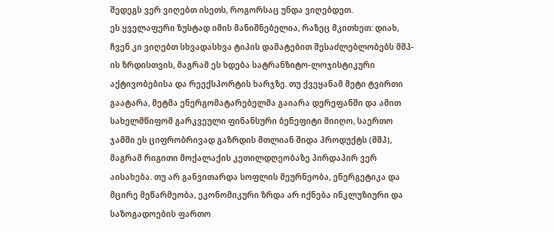შედეგს ვერ ვიღებთ ისეთს, როგორსაც უნდა ვიღებდეთ.
ეს ყველაფერი ზუსტად იმის მანიშნებელია, რაზეც მკითხეთ: დიახ, ჩვენ კი ვიღებთ სხვადასხვა ტიპის დამატებით შესაძლებლობებს მშპ-ის ზრდისთვის, მაგრამ ეს ხდება სატრანზიტო-ლოჯისტიკური აქტივობებისა და რეექსპორტის ხარჯზე. თუ ქვეყანამ მეტი ტვირთი გაატარა, მეტმა ენერგომატარებელმა გაიარა დერეფანში და ამით სახელმწიფომ გარკვეული ფინანსური ბენეფიტი მიიღო, საერთო ჯამში ეს ციფრობრივად გაზრდის მთლიან შიდა პროდუქტს (მშპ), მაგრამ რიგითი მოქალაქის კეთილდღეობაზე პირდაპირ ვერ აისახება. თუ არ განვითარდა სოფლის მეურნეობა, ენერგეტიკა და მცირე მეწარმეობა, ეკონომიკური ზრდა არ იქნება ინკლუზიური და საზოგადოების ფართო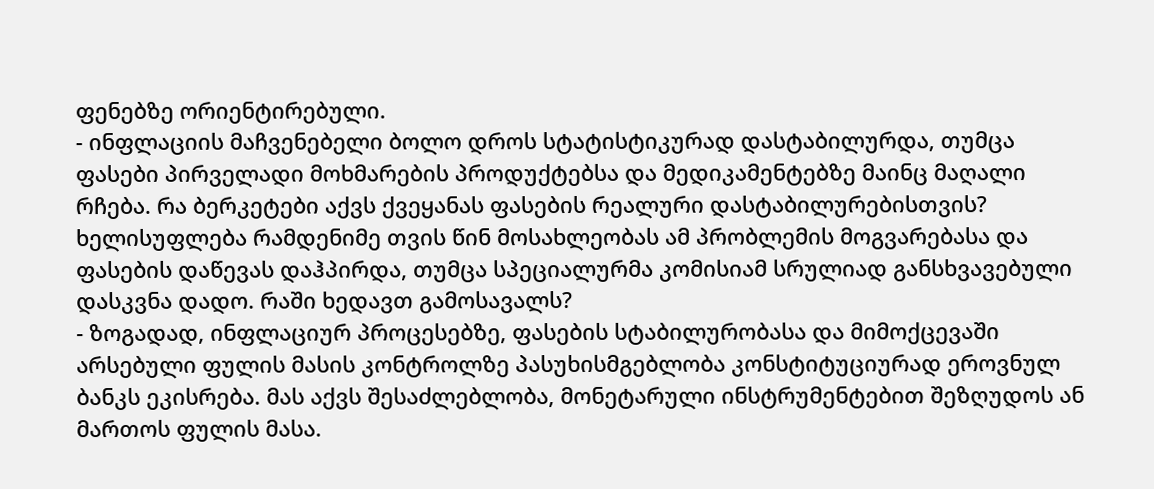ფენებზე ორიენტირებული.
- ინფლაციის მაჩვენებელი ბოლო დროს სტატისტიკურად დასტაბილურდა, თუმცა ფასები პირველადი მოხმარების პროდუქტებსა და მედიკამენტებზე მაინც მაღალი რჩება. რა ბერკეტები აქვს ქვეყანას ფასების რეალური დასტაბილურებისთვის? ხელისუფლება რამდენიმე თვის წინ მოსახლეობას ამ პრობლემის მოგვარებასა და ფასების დაწევას დაჰპირდა, თუმცა სპეციალურმა კომისიამ სრულიად განსხვავებული დასკვნა დადო. რაში ხედავთ გამოსავალს?
- ზოგადად, ინფლაციურ პროცესებზე, ფასების სტაბილურობასა და მიმოქცევაში არსებული ფულის მასის კონტროლზე პასუხისმგებლობა კონსტიტუციურად ეროვნულ ბანკს ეკისრება. მას აქვს შესაძლებლობა, მონეტარული ინსტრუმენტებით შეზღუდოს ან მართოს ფულის მასა.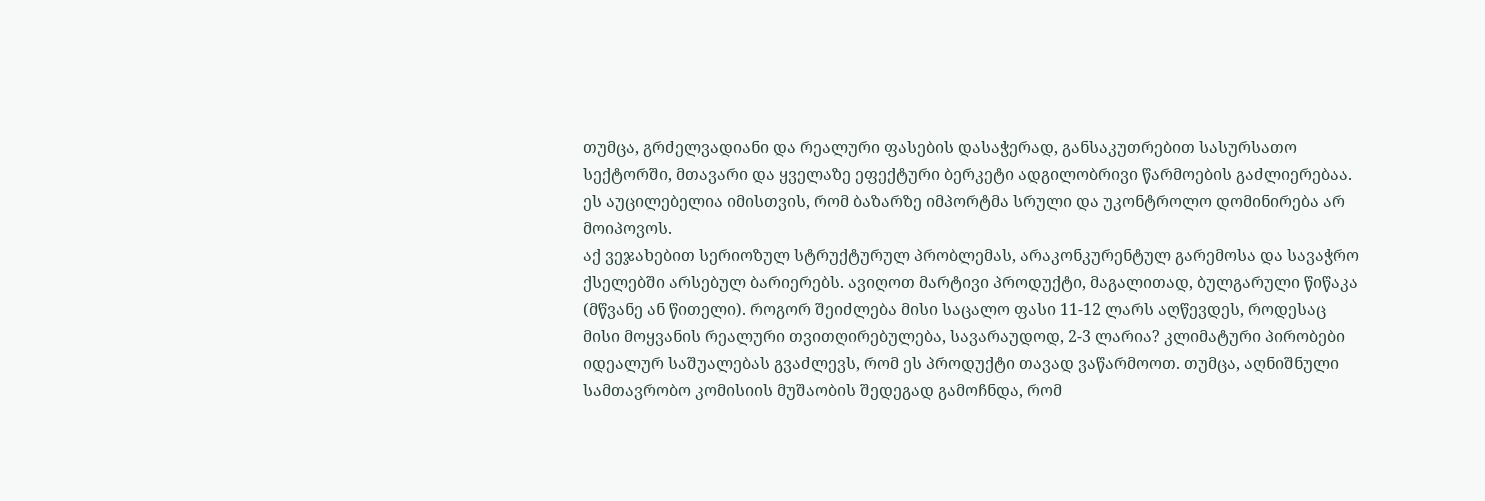თუმცა, გრძელვადიანი და რეალური ფასების დასაჭერად, განსაკუთრებით სასურსათო სექტორში, მთავარი და ყველაზე ეფექტური ბერკეტი ადგილობრივი წარმოების გაძლიერებაა. ეს აუცილებელია იმისთვის, რომ ბაზარზე იმპორტმა სრული და უკონტროლო დომინირება არ მოიპოვოს.
აქ ვეჯახებით სერიოზულ სტრუქტურულ პრობლემას, არაკონკურენტულ გარემოსა და სავაჭრო ქსელებში არსებულ ბარიერებს. ავიღოთ მარტივი პროდუქტი, მაგალითად, ბულგარული წიწაკა (მწვანე ან წითელი). როგორ შეიძლება მისი საცალო ფასი 11-12 ლარს აღწევდეს, როდესაც მისი მოყვანის რეალური თვითღირებულება, სავარაუდოდ, 2-3 ლარია? კლიმატური პირობები იდეალურ საშუალებას გვაძლევს, რომ ეს პროდუქტი თავად ვაწარმოოთ. თუმცა, აღნიშნული სამთავრობო კომისიის მუშაობის შედეგად გამოჩნდა, რომ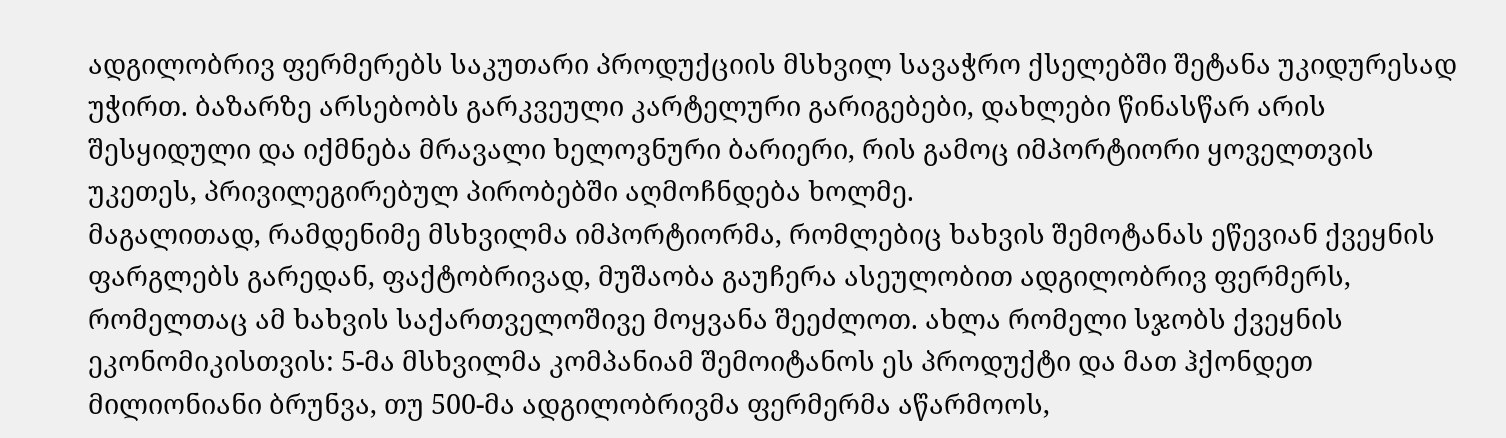ადგილობრივ ფერმერებს საკუთარი პროდუქციის მსხვილ სავაჭრო ქსელებში შეტანა უკიდურესად უჭირთ. ბაზარზე არსებობს გარკვეული კარტელური გარიგებები, დახლები წინასწარ არის შესყიდული და იქმნება მრავალი ხელოვნური ბარიერი, რის გამოც იმპორტიორი ყოველთვის უკეთეს, პრივილეგირებულ პირობებში აღმოჩნდება ხოლმე.
მაგალითად, რამდენიმე მსხვილმა იმპორტიორმა, რომლებიც ხახვის შემოტანას ეწევიან ქვეყნის ფარგლებს გარედან, ფაქტობრივად, მუშაობა გაუჩერა ასეულობით ადგილობრივ ფერმერს, რომელთაც ამ ხახვის საქართველოშივე მოყვანა შეეძლოთ. ახლა რომელი სჯობს ქვეყნის ეკონომიკისთვის: 5-მა მსხვილმა კომპანიამ შემოიტანოს ეს პროდუქტი და მათ ჰქონდეთ მილიონიანი ბრუნვა, თუ 500-მა ადგილობრივმა ფერმერმა აწარმოოს,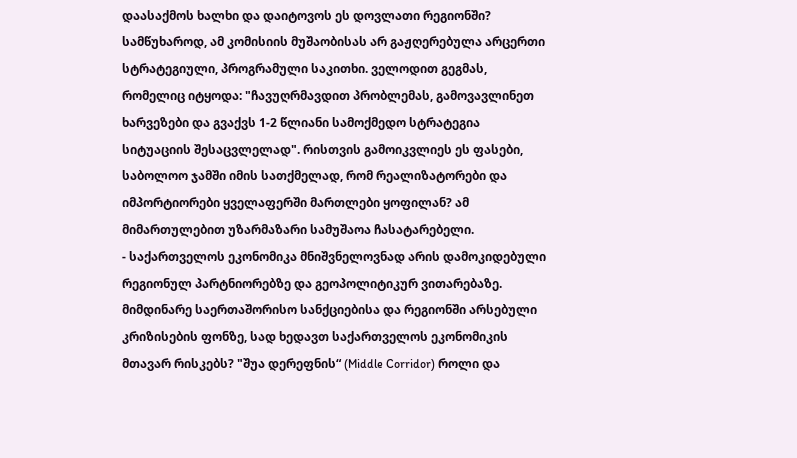დაასაქმოს ხალხი და დაიტოვოს ეს დოვლათი რეგიონში? სამწუხაროდ, ამ კომისიის მუშაობისას არ გაჟღერებულა არცერთი სტრატეგიული, პროგრამული საკითხი. ველოდით გეგმას, რომელიც იტყოდა: "ჩავუღრმავდით პრობლემას, გამოვავლინეთ ხარვეზები და გვაქვს 1-2 წლიანი სამოქმედო სტრატეგია სიტუაციის შესაცვლელად". რისთვის გამოიკვლიეს ეს ფასები, საბოლოო ჯამში იმის სათქმელად, რომ რეალიზატორები და იმპორტიორები ყველაფერში მართლები ყოფილან? ამ მიმართულებით უზარმაზარი სამუშაოა ჩასატარებელი.
- საქართველოს ეკონომიკა მნიშვნელოვნად არის დამოკიდებული რეგიონულ პარტნიორებზე და გეოპოლიტიკურ ვითარებაზე. მიმდინარე საერთაშორისო სანქციებისა და რეგიონში არსებული კრიზისების ფონზე, სად ხედავთ საქართველოს ეკონომიკის მთავარ რისკებს? "შუა დერეფნის“ (Middle Corridor) როლი და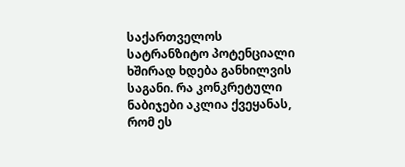საქართველოს სატრანზიტო პოტენციალი ხშირად ხდება განხილვის საგანი. რა კონკრეტული ნაბიჯები აკლია ქვეყანას, რომ ეს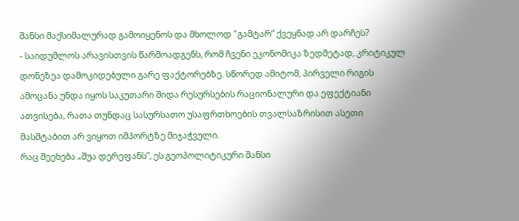შანსი მაქსიმალურად გამოიყენოს და მხოლოდ "გამტარ“ ქვეყნად არ დარჩეს?
- საიდუმლოს არავისთვის წარმოადგენს, რომ ჩვენი ეკონომიკა ზედმეტად, კრიტიკულ დონეზეა დამოკიდებული გარე ფაქტორებზე. სწორედ ამიტომ, პირველი რიგის ამოცანა უნდა იყოს საკუთარი შიდა რესურსების რაციონალური და ეფექტიანი ათვისება, რათა თუნდაც სასურსათო უსაფრთხოების თვალსაზრისით ასეთი მასშტაბით არ ვიყოთ იმპორტზე მიჯაჭვული.
რაც შეეხება „შუა დერეფანს“, ეს გეოპოლიტიკური შანსი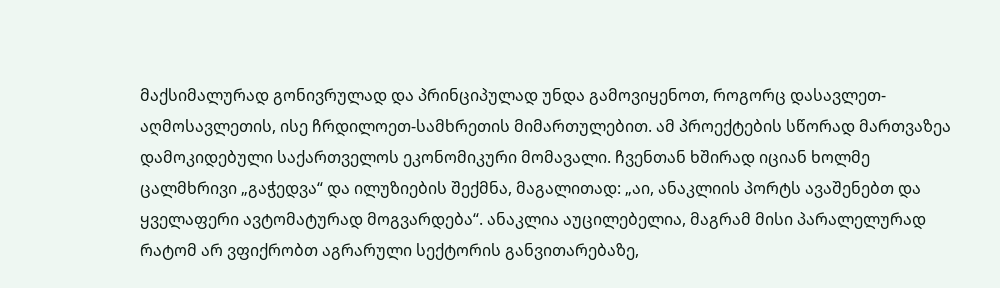მაქსიმალურად გონივრულად და პრინციპულად უნდა გამოვიყენოთ, როგორც დასავლეთ-აღმოსავლეთის, ისე ჩრდილოეთ-სამხრეთის მიმართულებით. ამ პროექტების სწორად მართვაზეა დამოკიდებული საქართველოს ეკონომიკური მომავალი. ჩვენთან ხშირად იციან ხოლმე ცალმხრივი „გაჭედვა“ და ილუზიების შექმნა, მაგალითად: „აი, ანაკლიის პორტს ავაშენებთ და ყველაფერი ავტომატურად მოგვარდება“. ანაკლია აუცილებელია, მაგრამ მისი პარალელურად რატომ არ ვფიქრობთ აგრარული სექტორის განვითარებაზე,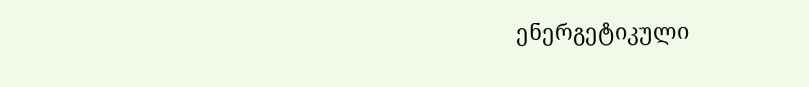ენერგეტიკული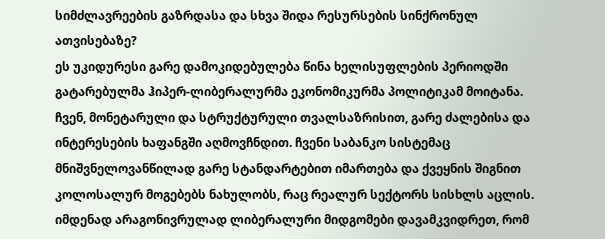სიმძლავრეების გაზრდასა და სხვა შიდა რესურსების სინქრონულ ათვისებაზე?
ეს უკიდურესი გარე დამოკიდებულება წინა ხელისუფლების პერიოდში გატარებულმა ჰიპერ-ლიბერალურმა ეკონომიკურმა პოლიტიკამ მოიტანა. ჩვენ, მონეტარული და სტრუქტურული თვალსაზრისით, გარე ძალებისა და ინტერესების ხაფანგში აღმოვჩნდით. ჩვენი საბანკო სისტემაც მნიშვნელოვანწილად გარე სტანდარტებით იმართება და ქვეყნის შიგნით კოლოსალურ მოგებებს ნახულობს, რაც რეალურ სექტორს სისხლს აცლის. იმდენად არაგონივრულად ლიბერალური მიდგომები დავამკვიდრეთ, რომ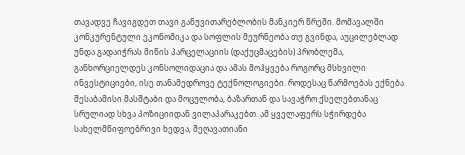თავადვე ჩავიგდეთ თავი განუვითარებლობის მანკიერ წრეში. მომავალში კონკურენტული ეკონომიკა და სოფლის მეურნეობა თუ გვინდა, აუცილებლად უნდა გადაიჭრას მიწის პარცელაციის (დაქუცმაცების) პრობლემა, განხორციელდეს კონსოლიდაცია და ამას მოჰყვება როგორც მსხვილი ინვესტიციები, ისე თანამედროვე ტექნოლოგიები. როდესაც წარმოებას ექნება შესაბამისი მასშტაბი და მოცულობა, ბაზართან და სავაჭრო ქსელებთანაც სრულიად სხვა პოზიციიდან ვილაპარაკებთ. ამ ყველაფერს სჭირდება სახელმწიფოებრივი ხედვა, შეღავათიანი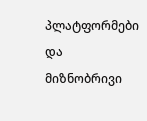პლატფორმები და მიზნობრივი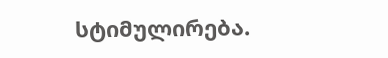სტიმულირება.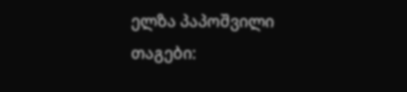ელზა პაპოშვილი
თაგები: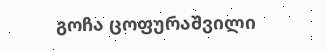გოჩა ცოფურაშვილი